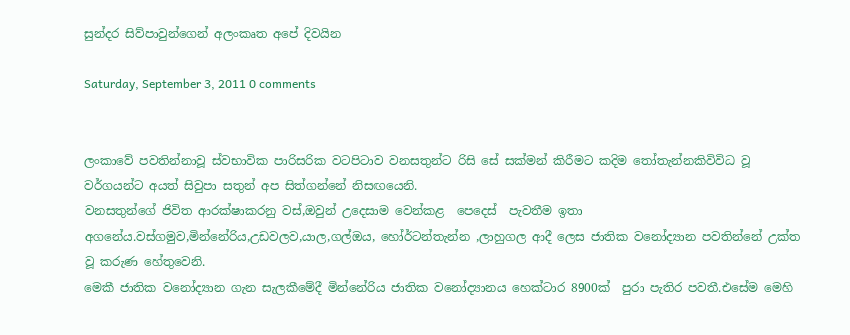සුන්දර සිව්පාවුන්ගෙන් අලංකෘත අපේ දිවයින

Saturday, September 3, 2011 0 comments


ලංකාවේ පවතින්නාවූ ස්වභාවික පාරිසරික වටපිටාව වනසතුන්ට රිසි සේ සක්මන් කිරීමට කදිම තෝතැන්නකිවිවිධ වූ වර්ගයන්ට අයත් සිවුපා සතුන් අප සිත්ගන්නේ නිසඟයෙනි.
වනසතුන්ගේ ජිවිත ආරක්ෂාකරනු වස්,ඔවුන් උදෙසාම වෙන්කළ  පෙදෙස්  පැවතීම ඉතා අගනේය.වස්ගමුව,මින්නේරිය,උඩවලව,යාල,ගල්ඔය, හෝර්ටන්තැන්න ,ලාහුගල ආදී ලෙස ජාතික වනෝද්‍යාන පවතින්නේ උක්ත වූ කරුණ හේතුවෙනි.
මෙකී ජාතික වනෝද්‍යාන ගැන සැලකීමේදී මින්නේරිය ජාතික වනෝද්‍යානය හෙක්ටාර 8900ක්  පුරා පැතිර පවතී.එසේම මෙහි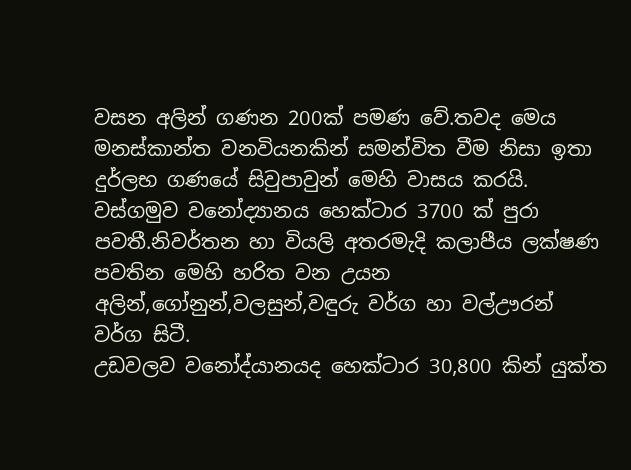වසන අලින් ගණන 200ක් පමණ වේ.තවද මෙය මනස්කාන්ත වනවියනකින් සමන්විත වීම නිසා ඉතා දුර්ලභ ගණයේ සිවුපාවුන් මෙහි වාසය කරයි.
වස්ගමුව වනෝද්‍යානය හෙක්ටාර 3700 ක් පුරා පවතී.නිවර්තන හා වියලි අතරමැදි කලාපීය ලක්ෂණ පවතින මෙහි හරිත වන උයන අලින්,ගෝනුන්,වලසුන්,වඳුරු වර්ග හා වල්ඌරන් වර්ග සිටී.
උඩවලව වනෝද්යානයද හෙක්ටාර 30,800 කින් යුක්ත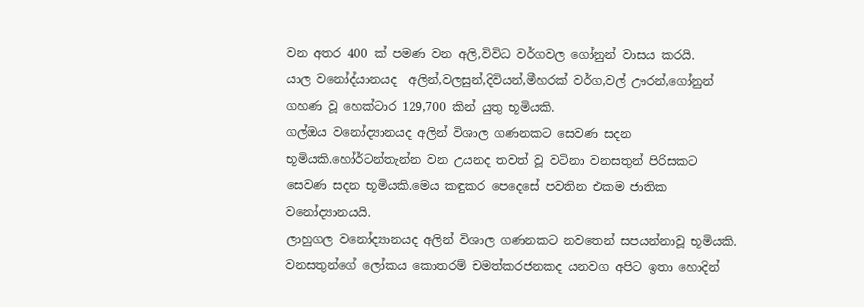වන අතර 400 ක් පමණ වන අලි,විවිධ වර්ගවල ගෝනුන් වාසය කරයි.
යාල වනෝද්යානයද  අලින්,වලසුන්,දිවියන්,මීහරක් වර්ග,වල් ඌරන්,ගෝනුන් ගහණ වූ හෙක්ටාර 129,700 කින් යුතු භූමියකි.
ගල්ඔය වනෝද්‍යානයද අලින් විශාල ගණනකට සෙවණ සදන භූමියකි.හෝර්ටන්තැන්න වන උයනද තවත් වූ වටිනා වනසතුන් පිරිසකට සෙවණ සදන භූමියකි.මෙය කඳුකර පෙදෙසේ පවතින එකම ජාතික වනෝද්‍යානයයි.
ලාහුගල වනෝද්‍යානයද අලින් විශාල ගණනකට නවතෙන් සපයන්නාවූ භූමියකි.
වනසතුන්ගේ ලෝකය කොතරම් චමත්කරජනකද යනවග අපිට ඉතා හොදින්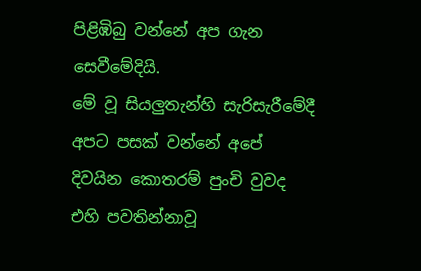පිළිඹිබු වන්නේ අප ගැන සෙවීමේදියි.
මේ වූ සියලුතැන්හි සැරිසැරීමේදී අපට පසක් වන්නේ අපේ දිවයින කොතරම් පුංචි වුවද එහි පවතින්නාවූ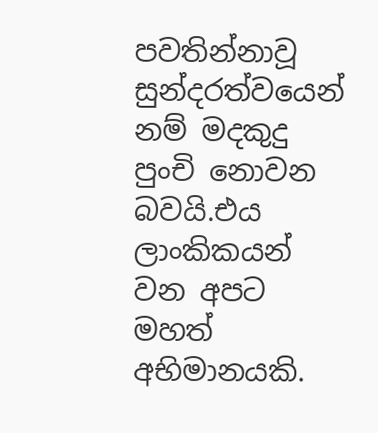පවතින්නාවූ සුන්දරත්වයෙන් නම් මදකුදු පුංචි නොවන බවයි.එය ලාංකිකයන් වන අපට මහත් අභිමානයකි.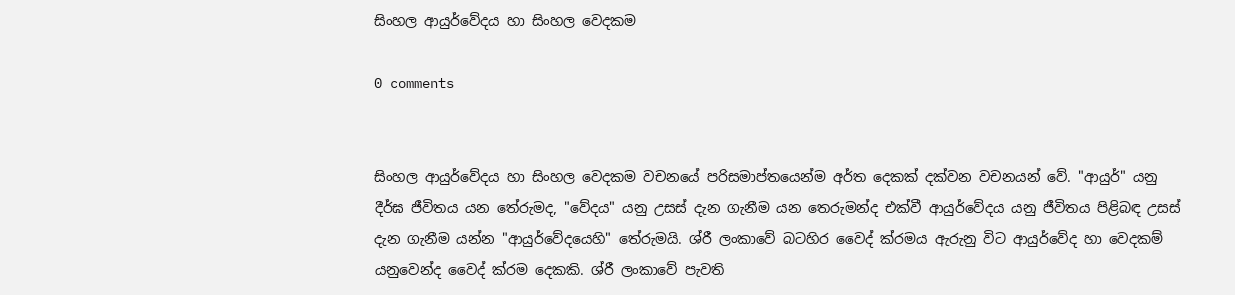සිංහල ආයුර්වේදය හා සිංහල වෙදකම

0 comments


සිංහල ආයුර්වේදය හා සිංහල වෙදකම වචනයේ පරිසමාප්තයෙන්ම අර්ත දෙකක් දක්වන වචනයන් වේ. "ආයුර්" යනු දීර්ඝ ජීවිතය යන තේරුමද, "වේදය" යනු උසස් දැන ගැනීම යන තෙරුමන්ද එක්වී ආයුර්වේදය යනු ජීවිතය පිළිබඳ උසස් දැන ගැනීම යන්න "ආයුර්වේදයෙහි" තේරුමයි. ශ්රී ලංකාවේ බටහිර වෛද් ක්රමය ඇරුනු විට ආයුර්වේද හා වෙදකම් යනුවෙන්ද වෛද් ක්රම දෙකකි. ශ්රී ලංකාවේ පැවති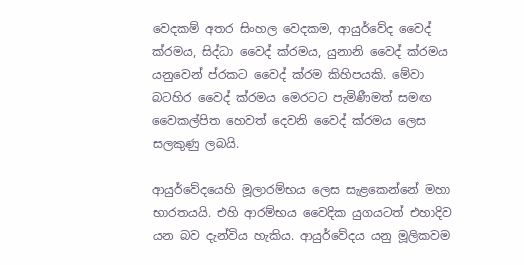වෙදකම් අතර සිංහල වෙදකම, ආයුර්වේද වෛද් ක්රමය, සිද්ධා වෛද් ක්රමය, යුනානි වෛද් ක්රමය යනුවෙන් ප්රකට වෛද් ක්රම කිහිපයකි. මේවා බටහිර වෛද් ක්රමය මෙරටට පැමිණීමත් සමඟ වෛකල්පිත හෙවත් දෙවනි වෛද් ක්රමය ලෙස සලකුණු ලබයි.

ආයුර්වේදයෙහි මූලාරම්භය ලෙස සැළකෙන්නේ මහා භාරතයයි. එහි ආරම්භය වෛදික යුගයටත් එහාදිව යන බව දැන්විය හැකිය. ආයුර්වේදය යනු මූලිකවම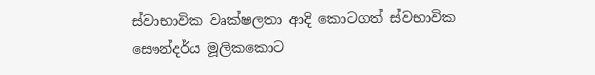ස්වාභාවික වෘක්ෂලතා ආදි කොටගත් ස්වභාවික සෞන්දර්ය මූලිකකොට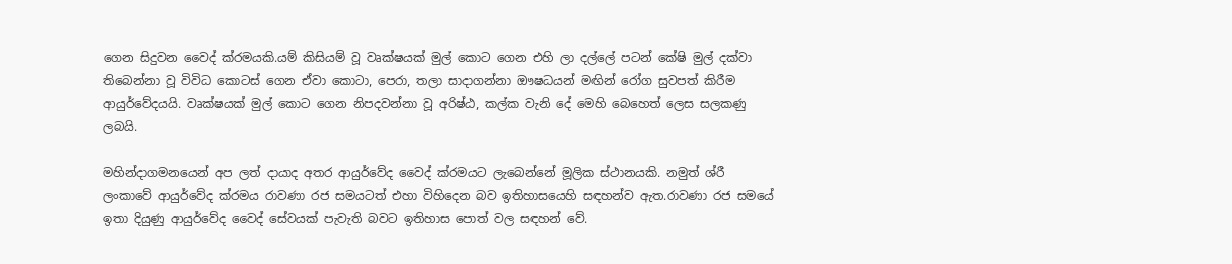ගෙන සිදුවන වෛද් ක්රමයකි.යම් කිසියම් වූ වෘක්ෂයක් මුල් කොට ගෙන එහි ලා දල්ලේ පටන් කේෂි මුල් දක්වා තිබෙන්නා වූ විවිධ කොටස් ගෙන ඒවා කොටා, පෙරා, තලා සාදාගන්නා ඖෂධයන් මඟින් රෝග සුවපත් කිරීම ආයුර්වේදයයි. වෘක්ෂයක් මුල් කොට ගෙන නිපදවන්නා වූ අරිෂ්ඨ, කල්ක වැනි දේ මෙහි බෙහෙත් ලෙස සලකණු ලබයි.

මහින්දාගමනයෙන් අප ලත් දායාද අතර ආයුර්වේද වෛද් ක්රමයට ලැබෙන්නේ මූලික ස්ථානයකි. නමුත් ශ්රී ලංකාවේ ආයුර්වේද ක්රමය රාවණා රජ සමයටත් එහා විහිදෙන බව ඉතිහාසයෙහි සඳහන්ව ඇත.රාවණා රජ සමයේ ඉතා දියුණු ආයුර්වේද වෛද් සේවයක් පැවැති බවට ඉතිහාස පොත් වල සඳහන් වේ.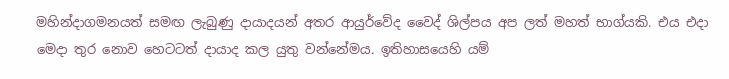මහින්දාගමනයත් සමඟ ලැබුණු දායාදයන් අතර ආයුර්වේද වෛද් ශිල්පය අප ලත් මහත් භාග්යකි. එය එදා මෙදා තුර නොව හෙටටත් දායාද කල යුතු වන්නේමය. ඉතිහාසයෙහි යම්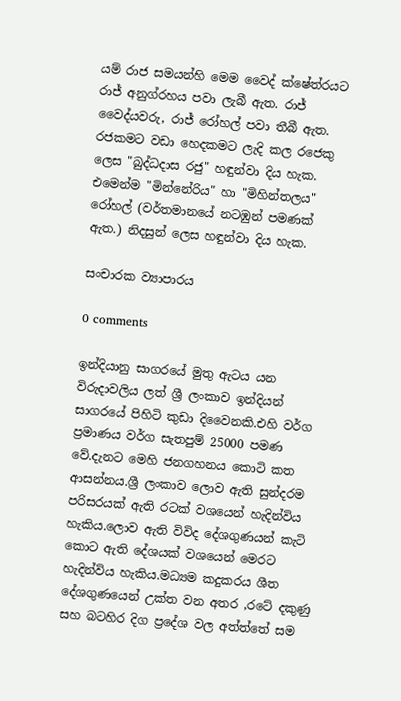යම් රාජ සමයන්හි මෙම වෛද් ක්ෂේත්රයට රාජ් අනුග්රහය පවා ලැබී ඇත. රාජ් වෛද්යවරු, රාජ් රෝහල් පවා තීබී ඇත. රජකමට වඩා හෙදකමට ලැදි කල රජෙකු ලෙස "බුද්ධදාස රජු" හඳුන්වා දිය හැක. එමෙන්ම "මින්නේරිය" හා "මිහින්තලය" රෝහල් (වර්තමානයේ නටඹුන් පමණක් ඇත.) නිදසුන් ලෙස හඳුන්වා දිය හැක.

සංචාරක ව්‍යාපාරය

0 comments

ඉන්දියානු සාගරයේ මුතු ඇටය යන විරුදාවලිය ලත් ශ්‍රී ලංකාව ඉන්දියන් සාගරයේ පිහිටි කුඩා දිවෛනකි.එහි වර්ග ප්‍රමාණය වර්ග සැතපුම් 25000 පමණ වේ.දැනට මෙහි ජනගහනය කොටි කත ආසන්නය.ශ්‍රී ලංකාව ලොව ඇති සුන්දරම පරිසරයක් ඇති රටක් වශයෙන් හැදින්විය හැකිය.ලොව ඇති විවිද දේශගුණයන් කැටි කොට ඇති දේශයක් වශයෙන් මෙරට හැදින්විය හැකිය.මධ්‍යම කදුකරය ශීත දේශගුණයෙන් උක්ත වන අතර ,රටේ දකුණු සහ බටහිර දිග ප්‍රදේශ වල අත්ත්තේ සම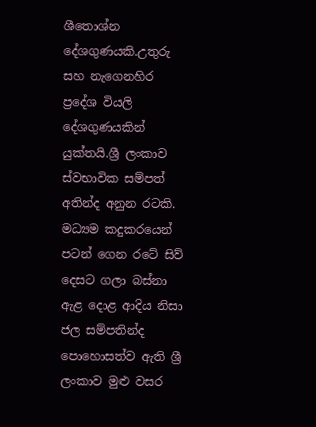ශීතොශ්න දේශගුණයකි.උතුරු සහ නැගෙනහිර ප්‍රදේශ වියලි දේශගුණයකින් යුක්තයි.ශ්‍රී ලංකාව ස්වභාවික සම්පත් අතින්ද අනුන රටකි. මධ්‍යම කදුකරයෙන් පටන් ගෙන රටේ සිව් දෙසට ගලා බස්නා ඇළ දොළ ආදිය නිසා ජල සම්පතින්ද පොහොසත්ව ඇති ශ්‍රී ලංකාව මුළු වසර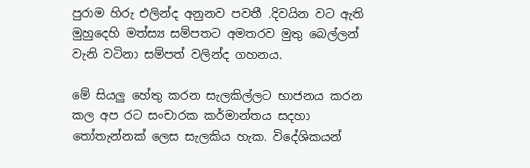පුරාම හිරු එලින්ද අනුනව පවතී .දිවයින වට ඇති මුහුදෙහි මත්ස්‍ය සම්පතට අමතරව මුතු බෙල්ලන් වැනි වටිනා සම්පත් වලින්ද ගහනය.

මේ සියලු හේතු කරන සැලකිල්ලට භාජනය කරන කල අප රට සංචාරක කර්මාන්තය සදහා තෝතැන්නක් ලෙස සැලකිය හැක. විදේශිකයන්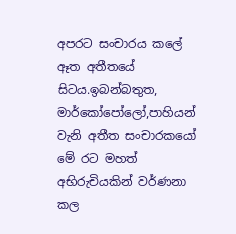අපරට සංචාරය කලේ ඈත අතීතයේ සිටය.ඉබන්බතුත, මාර්කෝපෝලෝ,පාහියන් වැනි අතීත සංචාරකයෝ මේ රට මහත් අභිරුචියකින් වර්ණනා කල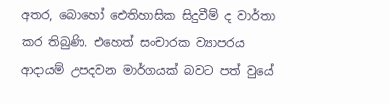අතර, බොහෝ ඓතිහාසික සිදුවීම් ද වාර්තා කර තිබුණි. එහෙත් සංචාරක ව්‍යාපරය ආදායම් උපදවන මාර්ගයක් බවට පත් වුයේ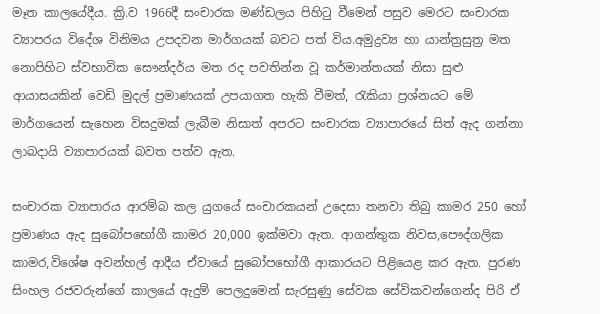මෑත කාලයේදීය. ක්‍රි.ව 1966දී සංචාරක මණ්ඩලය පිහිටු වීමෙන් පසුව මෙරට සංචාරක ව්‍යාපරය විදේශ විනිමය උපදවන මාර්ගයක් බවට පත් විය.අමුද්‍රව්‍ය හා යාන්ත්‍රසුත්‍ර මත නොපිහිට ස්වභාවික සෞන්දර්ය මත රද පවතින්න වූ කර්මාන්තයක් නිසා සුළු ආයාසයකින් වෙඩි මුදල් ප්‍රමාණයක් උපයාගත හැකි වීමත්, රැකියා ප්‍රශ්නයට මේ මාර්ගයෙන් සැහෙන විසදුමක් ලැබීම නිසාත් අපරට සංචාරක ව්‍යාපාරයේ සිත් ඇද ගන්නා ලාබදායි ව්‍යාපාරයක් බවත පත්ව ඇත.

සංචාරක ව්‍යාපාරය ආරම්බ කල යුගයේ සංචාරකයන් උදෙසා තනවා තිබු කාමර 250 හෝ ප්‍රමාණය ඇද සුබෝපභෝගී කාමර 20,000 ඉක්මවා ඇත. ආගන්තුක නිවස,පෞද්ගලික කාමර,විශේෂ අවන්හල් ආදීය ඒවායේ සුබෝපභෝගී ආකාරයට පිළියෙළ කර ඇත. පුරණ සිංහල රජවරුන්ගේ කාලයේ ඇදුම් පෙලදුමෙන් සැරසුණු සේවක සේවිකවන්ගෙන්ද පිරි ඒ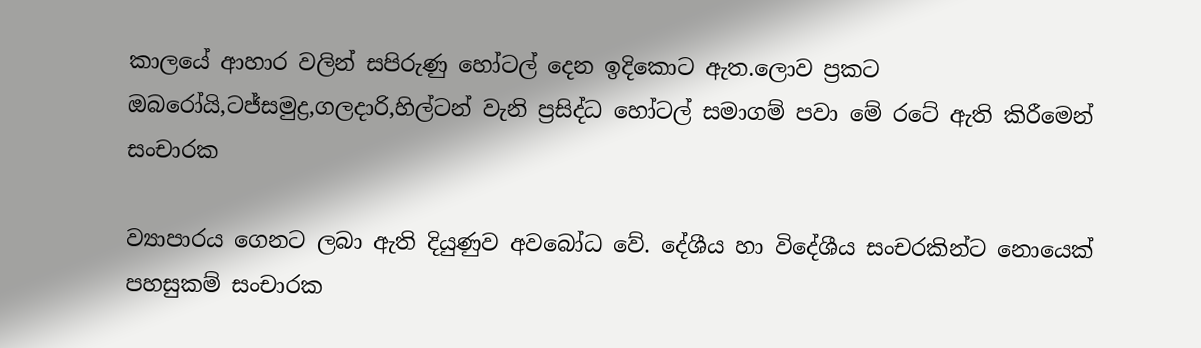කාලයේ ආහාර වලින් සපිරුණු හෝටල් දෙන ඉදිකොට ඇත.ලොව ප්‍රකට ඔබරෝයි,ටජ්සමුද්‍ර,ගලදාරි,හිල්ටන් වැනි ප්‍රසිද්ධ හෝටල් සමාගම් පවා මේ රටේ ඇති කිරීමෙන් සංචාරක

ව්‍යාපාරය ගෙනට ලබා ඇති දියුණුව අවබෝධ වේ. දේශීය හා විදේශීය සංචරකින්ට නොයෙක් පහසුකම් සංචාරක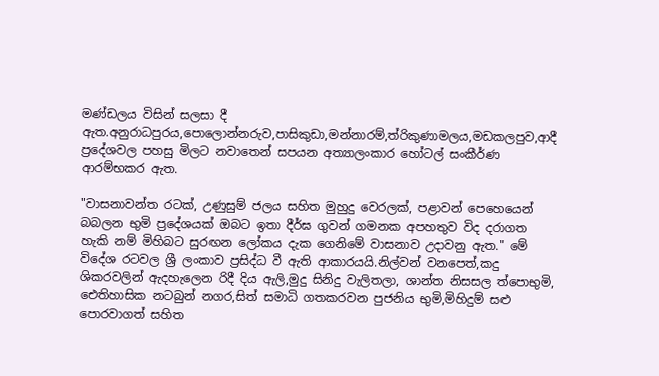මණ්ඩලය විසින් සලසා දී ඇත.අනුරාධපුරය,පොලොන්නරුව,පාසිකුඩා,මන්නාරම්,ත්රිකුණාමලය,මඩකලපුව,ආදී ප්‍රදේශවල පහසු මිලට නවාතෙන් සපයන අත්‍යාලංකාර හෝටල් සංකීර්ණ ආරම්භකර ඇත.

"වාසනාවන්ත රටක්, උණුසුම් ජලය සහිත මුහුදු වෙරලක්, පළාවන් පෙහෙයෙන් බබලන භුමි ප්‍රදේශයක් ඔබට ඉතා දීර්ඝ ගුවන් ගමනක අපහතුව විද දරාගත හැකි නම් මිහිබට සුරඟන ලෝකය දැක ගෙනිමේ වාසනාව උදාවනු ඇත." මේ විදේශ රටවල ශ්‍රී ලංකාව ප්‍රසිද්ධ වී ඇති ආකාරයයි.නිල්වන් වනපෙත්,කදු ශිකරවලින් ඇදහැලෙන රිදී දිය ඇලි,මුදු සිනිදු වැලිතලා, ශාන්ත නිසසල ත්පොභුමි, ඓතිහාසික නටබුන් නගර,සිත් සමාධි ගතකරවන පුජනිය භුමි,මිහිදුම් සළු පොරවාගත් සහිත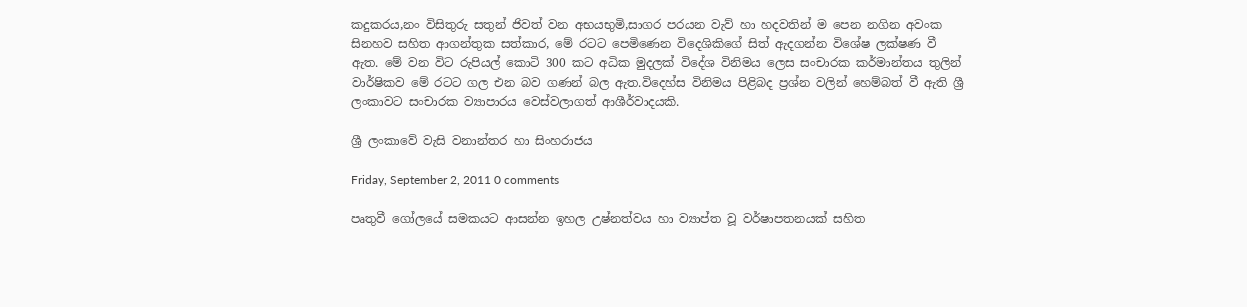කදුකරය,නං විසිතුරු සතුන් ජිවත් වන අභයභුමි,සාගර පරයන වැව් හා හදවතින් ම පෙන නගින අවංක සිනහව සහිත ආගන්තුක සත්කාර, මේ රටට පෙමිණෙන විදෙශිකිගේ සිත් ඇදගන්න විශේෂ ලක්ෂණ වී ඇත. මේ වන විට රුපියල් කොටි 300 කට අධික මුදලක් විදේශ විනිමය ලෙස සංචාරක කර්මාන්තය තුලින් වාර්ෂිකව මේ රටට ගල එන බව ගණන් බල ඇත.විදෙහ්ස විනිමය පිළිබද ප්‍රශ්න වලින් හෙම්බත් වී ඇති ශ්‍රී ලංකාවට සංචාරක ව්‍යාපාරය වෙස්වලාගත් ආශීර්වාදයකි.

ශ්‍රී ලංකාවේ වැසි වනාන්තර හා සිංහරාජය

Friday, September 2, 2011 0 comments

පෘතුවී ගෝලයේ සමකයට ආසන්න ඉහල උෂ්නත්වය හා ව්‍යාප්ත වූ වර්ෂාපතනයක් සහිත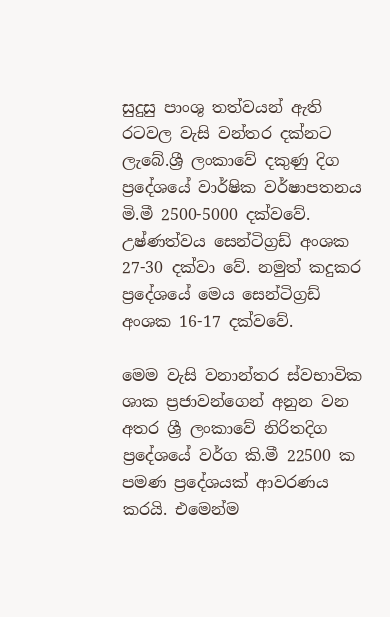සුදුසු පාංශු තත්වයන් ඇති රටවල වැසි වන්තර දක්නට ලැබේ.ශ්‍රී ලංකාවේ දකුණු දිග ප්‍රදේශයේ වාර්ෂික වර්ෂාපතනය මි.මී 2500-5000 දක්වවේ. උෂ්ණත්වය සෙන්ටිග්‍රඩ් අංශක 27-30 දක්වා වේ. නමුත් කදුකර ප්‍රදේශයේ මෙය සෙන්ටිග්‍රඩ් අංශක 16-17 දක්වවේ.

මෙම වැසි වනාන්තර ස්වභාවික ශාක ප්‍රජාවන්ගෙන් අනුන වන අතර ශ්‍රී ලංකාවේ නිරිතදිග ප්‍රදේශයේ වර්ග කි.මී 22500 ක පමණ ප්‍රදේශයක් ආවරණය කරයි. එමෙන්ම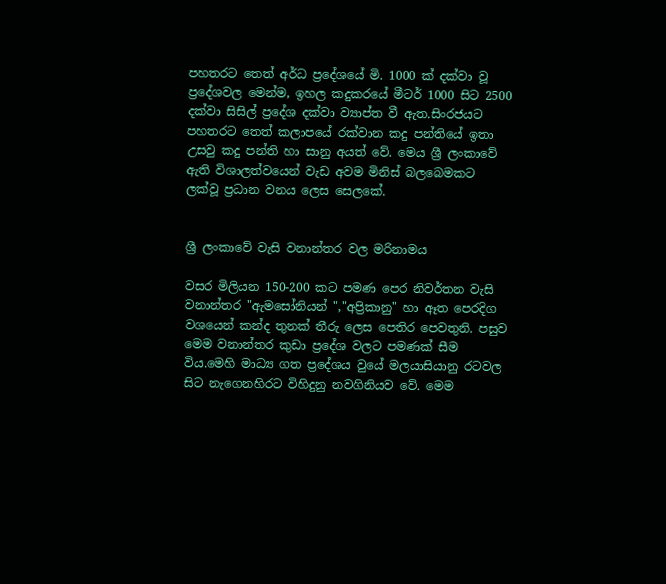පහතරට තෙත් අර්ධ ප්‍රදේශයේ මි. 1000 ක් දක්වා වූ ප්‍රදේශවල මෙන්ම, ඉහල කදුකරයේ මීටර් 1000 සිට 2500 දක්වා සිසිල් ප්‍රදේශ දක්වා ව්‍යාප්ත වී ඇත.සිංරජයට පහතරට තෙත් කලාපයේ රක්වාන කදු පන්තියේ ඉතා උසවු කදු පන්ති හා සානු අයත් වේ. මෙය ශ්‍රී ලංකාවේ ඇති විශාලත්වයෙන් වැඩ අවම මිනිස් බලබෙමකට ලක්වූ ප්‍රධාන වනය ලෙස සෙලකේ.


ශ්‍රී ලංකාවේ වැසි වනාන්තර වල මරිනාමය

වසර මිලියන 150-200 කට පමණ පෙර නිවර්තන වැසි වනාන්තර "ඇමසෝනියන් ","අප්‍රිකානු" හා ඈත පෙරදිග වශයෙන් කන්ද තුනක් තීරු ලෙස පෙතිර පෙවතුනි. පසුව මෙම වනාන්තර කුඩා ප්‍රදේශ වලට පමණක් සීම විය.මෙහි මාධ්‍ය ගත ප්‍රදේශය වුයේ මලයාසියානු රටවල සිට නැගෙනහිරට විහිදුනු නවගිනියව වේ. මෙම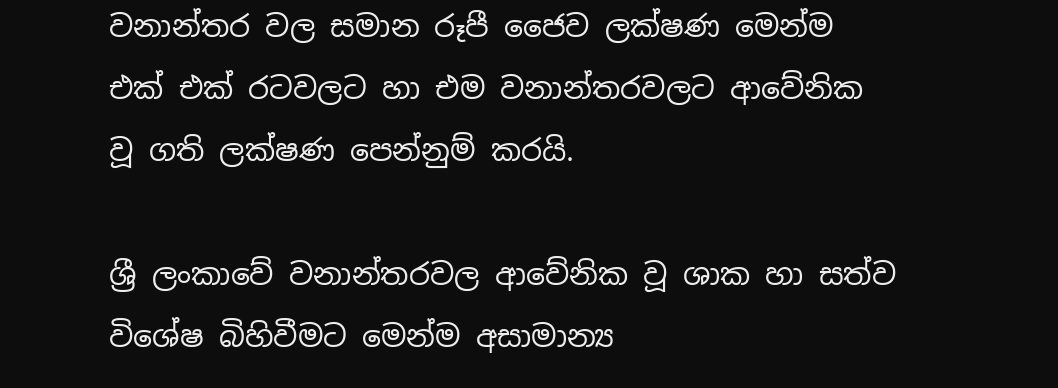වනාන්තර වල සමාන රූපී ජෛව ලක්ෂණ මෙන්ම එක් එක් රටවලට හා එම වනාන්තරවලට ආවේනික වූ ගති ලක්ෂණ පෙන්නුම් කරයි.

ශ්‍රී ලංකාවේ වනාන්තරවල ආවේනික වූ ශාක හා සත්ව විශේෂ බිහිවීමට මෙන්ම අසාමාන්‍ය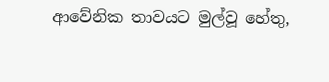ආවේනික තාවයට මුල්වූ හේතු,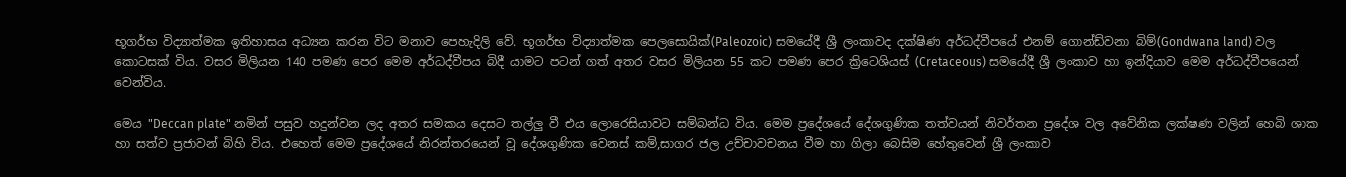භූගර්භ විද්‍යාත්මක ඉතිහාසය අධ්‍යන කරන විට මනාව පෙහැදිලි වේ. භූගර්භ විද්‍යාත්මක පෙලසොයික්(Paleozoic) සමයේදී ශ්‍රී ලංකාවද දක්ෂිණ අර්ධද්වීපයේ එනම් ගොන්ඩ්වනා බිම්(Gondwana land) වල කොටසක් විය. වසර මිලියන 140 පමණ පෙර මෙම අර්ධද්වීපය බිදී යාමට පටන් ගත් අතර වසර මිලියන 55 කට පමණ පෙර ක්‍රිටෙශියස් (Cretaceous) සමයේදී ශ්‍රී ලංකාව හා ඉන්දියාව මෙම අර්ධද්වීපයෙන් වෙන්විය.

මෙය "Deccan plate" නමින් පසුව හදුන්වන ලද අතර සමකය දෙසට තල්ලු වී එය ලොරෙසියාවට සම්බන්ධ විය. මෙම ප්‍රදේශයේ දේශගුණික තත්වයන් නිවර්තන ප්‍රදේශ වල අවේනික ලක්ෂණ වලින් හෙබි ශාක හා සත්ව ප්‍රජාවන් බිහි විය. එහෙත් මෙම ප්‍රදේශයේ නිරන්තරයෙන් වූ දේශගුණික වෙනස් කම්,සාගර ජල උච්චාවචනය වීම හා ගිලා බෙසිම හේතුවෙන් ශ්‍රී ලංකාව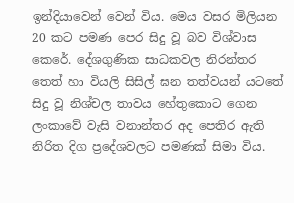ඉන්දියාවෙන් වෙන් විය. මෙය වසර මිලියන 20 කට පමණ පෙර සිදු වූ බව විශ්වාස කෙරේ. දේශගුණික සාධකවල නිරන්තර තෙත් හා වියලි සිසිල් ඝන තත්වයන් යටතේ සිදු වූ නිශ්චල තාවය හේතුකොට ගෙන ලංකාවේ වැසි වනාන්තර අද පෙතිර ඇති නිරිත දිග ප්‍රදේශවලට පමණක් සිමා විය.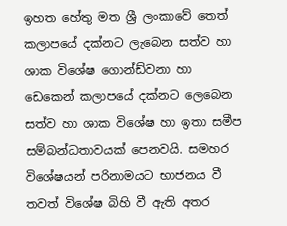ඉහත හේතු මත ශ්‍රී ලංකාවේ තෙත් කලාපයේ දක්නට ලැබෙන සත්ව හා ශාක විශේෂ ගොන්ඩ්වනා හා ඩෙකෙන් කලාපයේ දක්නට ලෙබෙන සත්ව හා ශාක විශේෂ හා ඉතා සමීප සම්බන්ධතාවයක් පෙනවයි. සමහර විශේෂයන් පරිනාමයට භාජනය වී තවත් විශේෂ බිහි වී ඇති අතර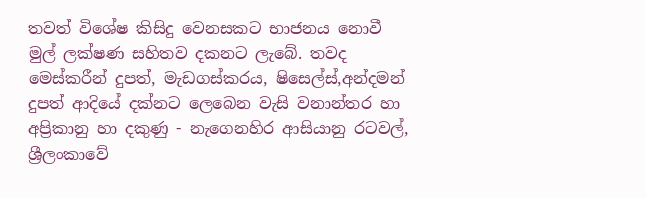තවත් විශේෂ කිසිදු වෙනසකට භාජනය නොවී මුල් ලක්ෂණ සහිතව දකනට ලැබේ. තවද මෙස්කරීන් දුපත්, මැඩගස්කරය, ෂිසෙල්ස්,අන්දමන් දුපත් ආදියේ දක්නට ලෙබෙන වැසි වනාන්තර හා අප්‍රිකානු හා දකුණු - නැගෙනහිර ආසියානු රටවල්, ශ්‍රීලංකාවේ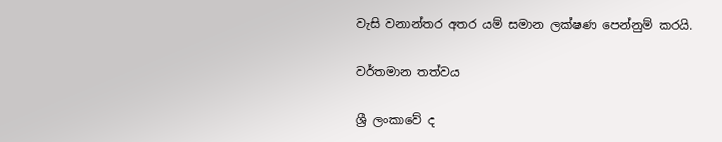වැසි වනාන්තර අතර යම් සමාන ලක්ෂණ පෙන්නුම් කරයි.

වර්තමාන තත්වය

ශ්‍රී ලංකාවේ ද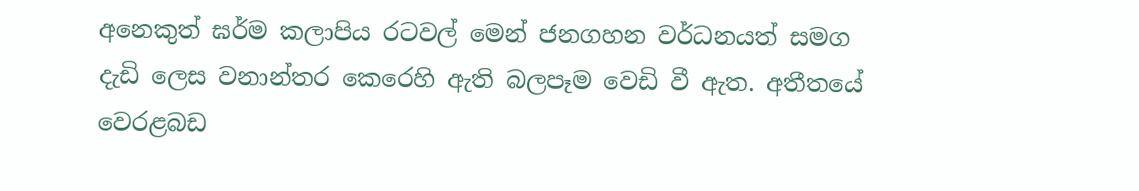අනෙකුත් ඝර්ම කලාපිය රටවල් මෙන් ජනගහන වර්ධනයත් සමග දැඩි ලෙස වනාන්තර කෙරෙහි ඇති බලපෑම වෙඩි වී ඇත. අතීතයේ වෙරළබඩ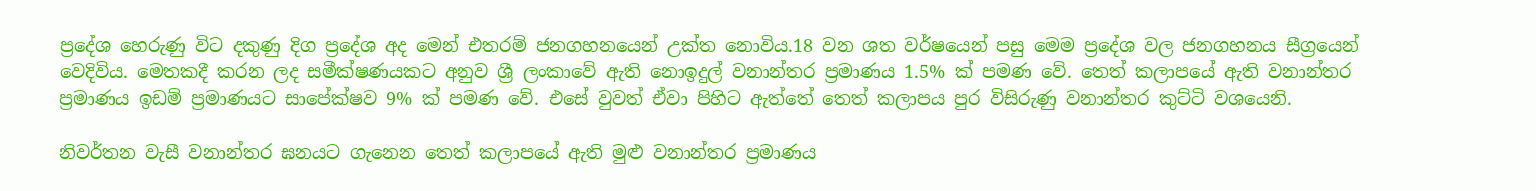ප්‍රදේශ හෙරුණු විට දකුණු දිග ප්‍රදේශ අද මෙන් එතරම් ජනගහනයෙන් උක්ත නොවිය.18 වන ශත වර්ෂයෙන් පසු මෙම ප්‍රදේශ වල ජනගහනය සීග්‍රයෙන් වෙදිවිය. මෙතකදී කරන ලද සමීක්ෂණයකට අනුව ශ්‍රී ලංකාවේ ඇති නොඉදුල් වනාන්තර ප්‍රමාණය 1.5% ක් පමණ වේ. තෙත් කලාපයේ ඇති වනාන්තර ප්‍රමාණය ඉඩම් ප්‍රමාණයට සාපේක්ෂව 9% ක් පමණ වේ. එසේ වුවත් ඒවා පිහිට ඇත්තේ තෙත් කලාපය පුර විසිරුණු වනාන්තර කුට්ටි වශයෙනි.

නිවර්තන වැසී වනාන්තර ඝනයට ගැනෙන තෙත් කලාපයේ ඇති මුළු වනාන්තර ප්‍රමාණය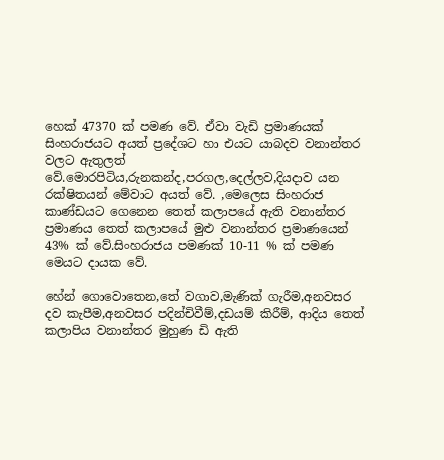හෙක් 47370 ක් පමණ වේ. ඒවා වැඩි ප්‍රමාණයක් සිංහරාජයට අයත් ප්‍රදේශට හා එයට යාබදව වනාන්තර වලට ඇතුලත් වේ.මොරපිටිය,රුනකන්ද,පරගල,දෙල්ලව,දියදාව යන රක්ෂිතයන් මේවාට අයත් වේ. ,මෙලෙස සිංහරාජ කාණ්ඩයට ගෙනෙන තෙත් කලාපයේ ඇති වනාන්තර ප්‍රමාණය තෙත් කලාපයේ මුළු වනාන්තර ප්‍රමාණයෙන් 43% ක් වේ.සිංහරාජය පමණක් 10-11 % ක් පමණ මෙයට දායක වේ.

හේන් ගොවොතෙන,තේ වගාව,මැණික් ගැරීම,අනවසර දව කැපීම,අනවසර පදින්චිවීම්,දඩයම් කිරීම්, ආදිය තෙත් කලාපිය වනාන්තර මුහුණ ඩි ඇති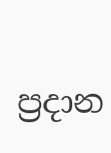ප්‍රදාන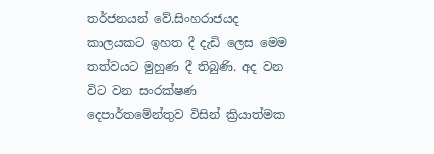තර්ජනයන් වේ.සිංහරාජයද කාලයකට ඉහත දී දැඩි ලෙස මෙම තත්වයට මුහුණ දී තිබුණි. අද වන විට වන සංරක්ෂණ දෙපාර්තමේන්තුව විසින් ක්‍රියාත්මක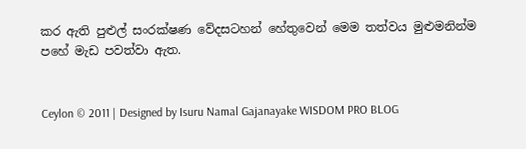කර ඇති පුළුල් සංරක්ෂණ වේදසටහන් හේතුවෙන් මෙම තත්වය මුළුමනින්ම පහේ මැඩ පවත්වා ඇත.


Ceylon © 2011 | Designed by Isuru Namal Gajanayake WISDOM PRO BLOG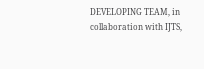DEVELOPING TEAM, in collaboration with IJTS,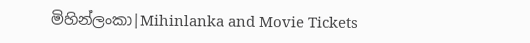මිහින්ලංකා|Mihinlanka and Movie Tickets